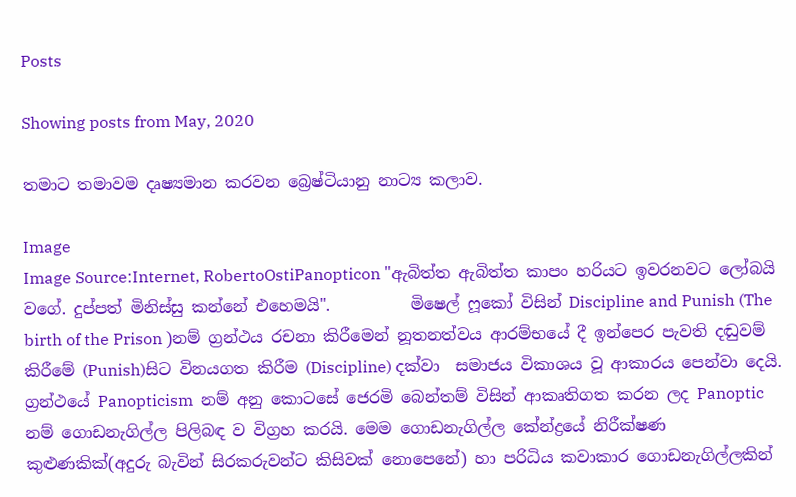Posts

Showing posts from May, 2020

තමාට තමාවම දෘෂ්‍යමාන කරවන බ්‍රෙෂ්ටියානු නාට්‍ය කලාව.

Image
Image Source:Internet, RobertoOstiPanopticon "ඇබිත්ත ඇබිත්ත කාපං හරියට ඉවරනවට ලෝබයි වගේ. දුප්පත් මිනිස්සු කන්නේ එහෙමයි".          මිෂෙල් ෆූකෝ විසින් Discipline and Punish (The birth of the Prison )නම් ග්‍රන්ථය රචනා කිරීමෙන් නූතනත්වය ආරම්භයේ දී ඉන්පෙර පැවති දඬුවම් කිරීමේ (Punish)සිට විනයගත කිරීම (Discipline) දක්වා  සමාජය විකාශය වූ ආකාරය පෙන්වා දෙයි. ග්‍රන්ථයේ Panopticism  නම් අනු කොටසේ ජෙරමි බෙන්තම් විසින් ආකෘතිගත කරන ලද Panoptic නම් ගොඩනැගිල්ල පිලිබඳ ව විග්‍රහ කරයි. මෙම ගොඩනැගිල්ල කේන්ද්‍රයේ නිරීක්ෂණ කුළුණකික්(අදුරු බැවින් සිරකරුවන්ට කිසිවක් නොපෙනේ) හා පරිධිය කවාකාර ගොඩනැගිල්ලකින්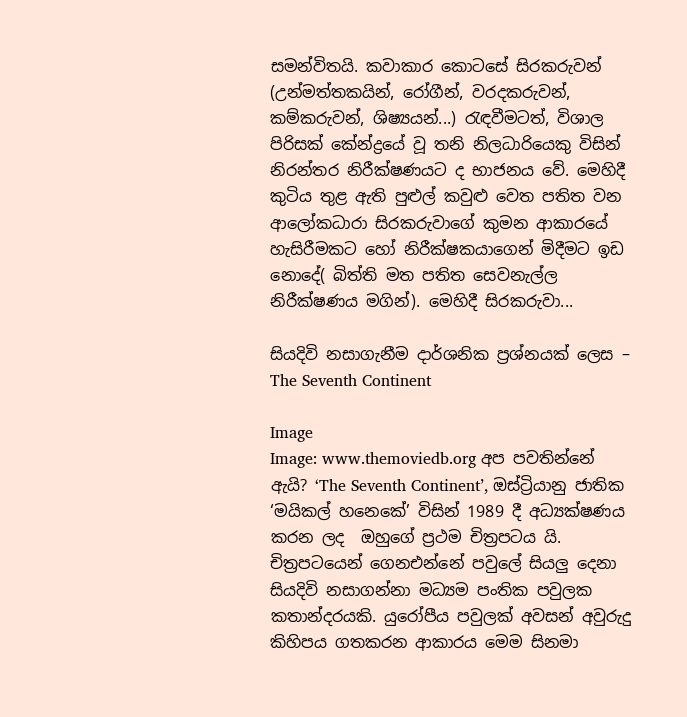සමන්විතයි. කවාකාර කොටසේ සිරකරුවන් (උන්මත්තකයින්, රෝගීන්, වරදකරුවන්, කම්කරුවන්, ශිෂ්‍යයන්...) රැඳවීමටත්, විශාල පිරිසක් කේන්ද්‍රයේ වූ තනි නිලධාරියෙකු විසින් නිරන්තර නිරීක්ෂණයට ද භාජනය වේ. මෙහිදී කුටිය තුළ ඇති පුළුල් කවුළු වෙත පතිත වන ආලෝකධාරා සිරකරුවාගේ කුමන ආකාරයේ හැසිරීමකට හෝ නිරීක්ෂකයාගෙන් මිදීමට ඉඩ නොදේ( බිත්ති මත පතිත සෙවනැල්ල නිරීක්ෂණය මගින්). මෙහිදී සිරකරුවා...

සියදිවි නසාගැනීම දාර්ශනික ප්‍රශ්නයක් ලෙස – The Seventh Continent

Image
Image: www.themoviedb.org අප පවතින්නේ ඇයි? ‘The Seventh Continent’, ඔස්ට්‍රියානු ජාතික ‘මයිකල් හනෙ‍කේ’ විසින් 1989 දී අධ්‍යක්ෂණය කරන ලද  ඔහුගේ ප්‍රථම චිත්‍රපටය යි. චිත්‍රපටයෙන් ගෙනඑන්නේ පවුලේ සියලු දෙනා සියදිවි නසාගන්නා මධ්‍යම පංතික පවුලක කතාන්දරයකි. යුරෝපීය පවුලක් අවසන් අවුරුදු කිහිපය ගතකරන ආකාරය මෙම සිනමා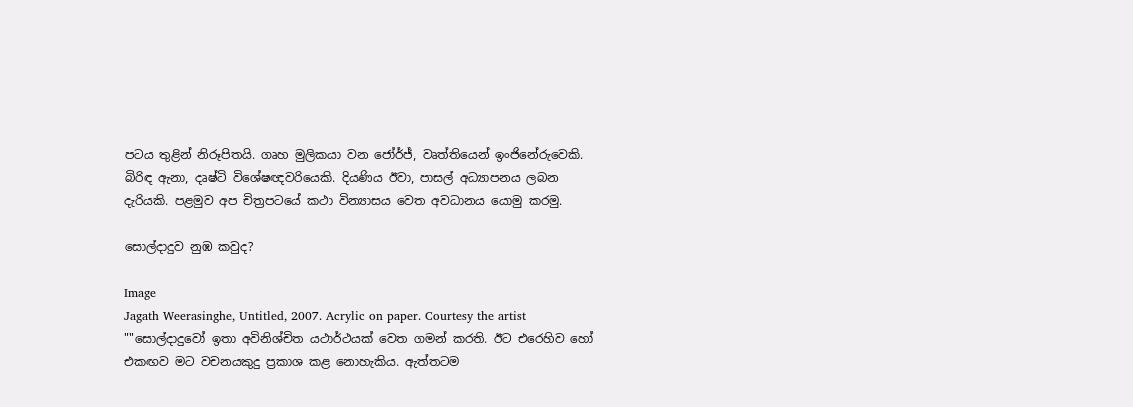පටය තුළින් නිරූපිතයි. ගෘහ මුලිකයා වන ජෝර්ජ්, වෘත්තියෙන් ඉංජිනේරුවෙකි. බිරිඳ ඇනා, දෘෂ්ටි විශේෂඥවරි‍යෙකි. දියණිය ඊවා, පාසල් අධ්‍යාපනය ලබන දැරියකි. පළමුව අප චිත්‍රපටයේ කථා වින්‍යාසය වෙත අවධානය යොමු කරමු.

සොල්දාදුව නුඹ කවුද?

Image
Jagath Weerasinghe, Untitled, 2007. Acrylic on paper. Courtesy the artist ""සොල්දාදුවෝ ඉතා අවිනිශ්චිත යථාර්ථයක් වෙත ගමන් කරති. ඊට එරෙහිව හෝ එකඟව මට වචනයකුදු ප්‍රකාශ කළ නොහැකිය. ඇත්තටම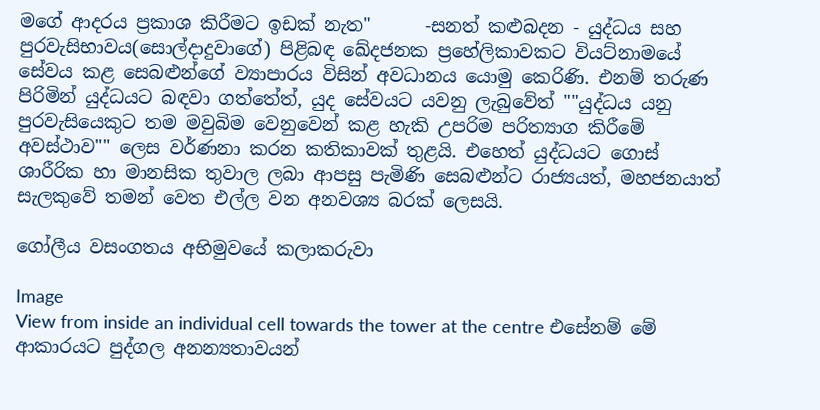මගේ ආදරය ප්‍රකාශ කිරීමට ඉඩක් නැත"      -සනත් කළුබදන - යුද්ධය සහ පුරවැසිභාවය(සොල්දාදුවාගේ) පිළිබඳ ඛේදජනක ප්‍රහේලිකාවකට වියට්නාමයේ සේවය කළ සෙබළුන්ගේ ව්‍යාපාරය විසින් අවධානය යොමු කෙරිණි. එනම් තරුණ පිරිමින් යුද්ධයට බඳවා ගත්තේත්, යුද සේවයට යවනු ලැබුවේත් ""යුද්ධය යනු පුරවැසියෙකුට තම මවුබිම වෙනුවෙන් කළ හැකි උපරිම පරිත්‍යාග කිරීමේ අවස්ථාව"" ලෙස වර්ණනා කරන කතිකාවක් තුළයි. එහෙත් යුද්ධයට ගොස් ශාරීරික හා මානසික තුවාල ලබා ආපසු පැමිණි සෙබළුන්ට රාජ්‍යයත්, මහජනයාත් සැලකුවේ තමන් වෙත එල්ල වන අනවශ්‍ය බරක් ලෙසයි.

ගෝලීය වසංගතය අභිමුවයේ කලාකරුවා

Image
View from inside an individual cell towards the tower at the centre එසේනම් මේ ආකාරයට පුද්ගල අනන්‍යතාවයන්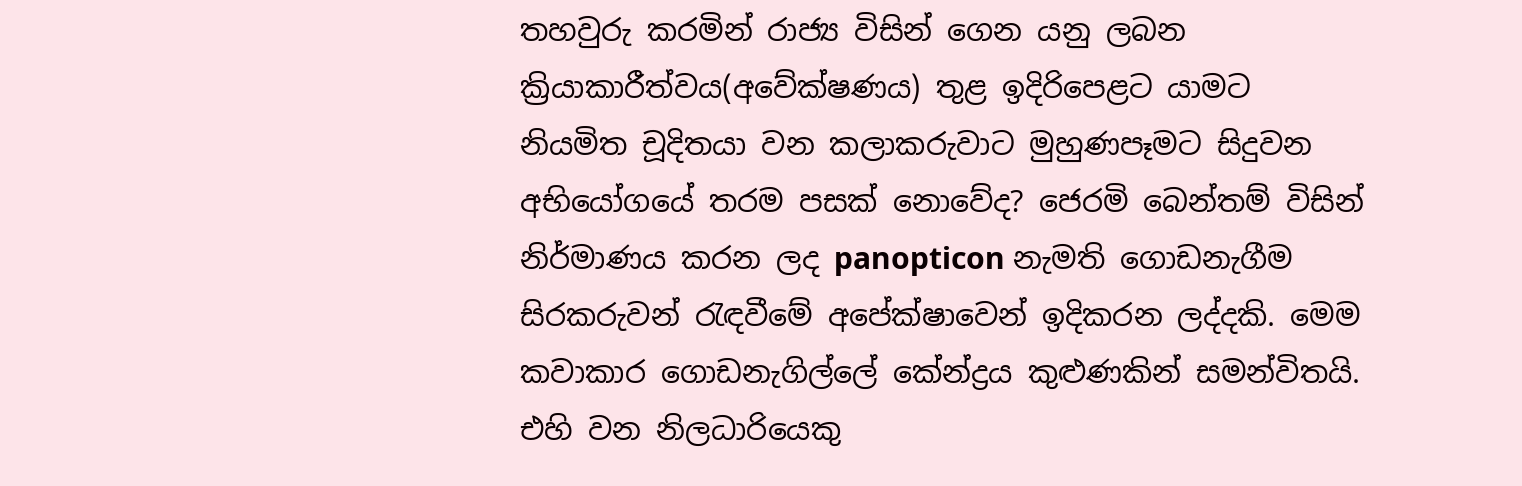තහවුරු කරමින් රාජ්‍ය විසින් ගෙන යනු ලබන ක්‍රියාකාරීත්වය(අවේක්ෂණය) තුළ ඉදිරිපෙළට යාමට නියමිත චූදිතයා වන කලාකරුවාට මුහුණපෑමට සිදුවන අභියෝගයේ තරම පසක් නොවේද? ජෙරමි බෙන්තම් විසින් නිර්මාණය කරන ලද panopticon නැමති ගොඩනැගීම සිරකරුවන් රැඳවීමේ අපේක්ෂාවෙන් ඉදිකරන ලද්දකි. මෙම කවාකාර ගොඩනැගිල්ලේ කේන්ද්‍රය කුළුණකින් සමන්විතයි. එහි වන නිලධාරියෙකු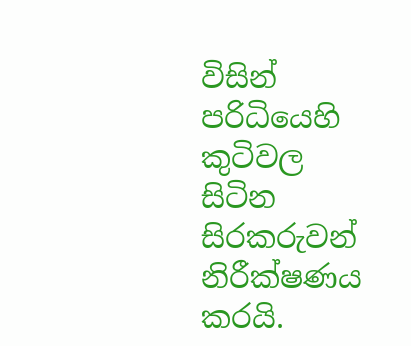විසින් පරිධියෙහි කුටිවල සිටින සිරකරුවන් නිරීක්ෂණය කරයි.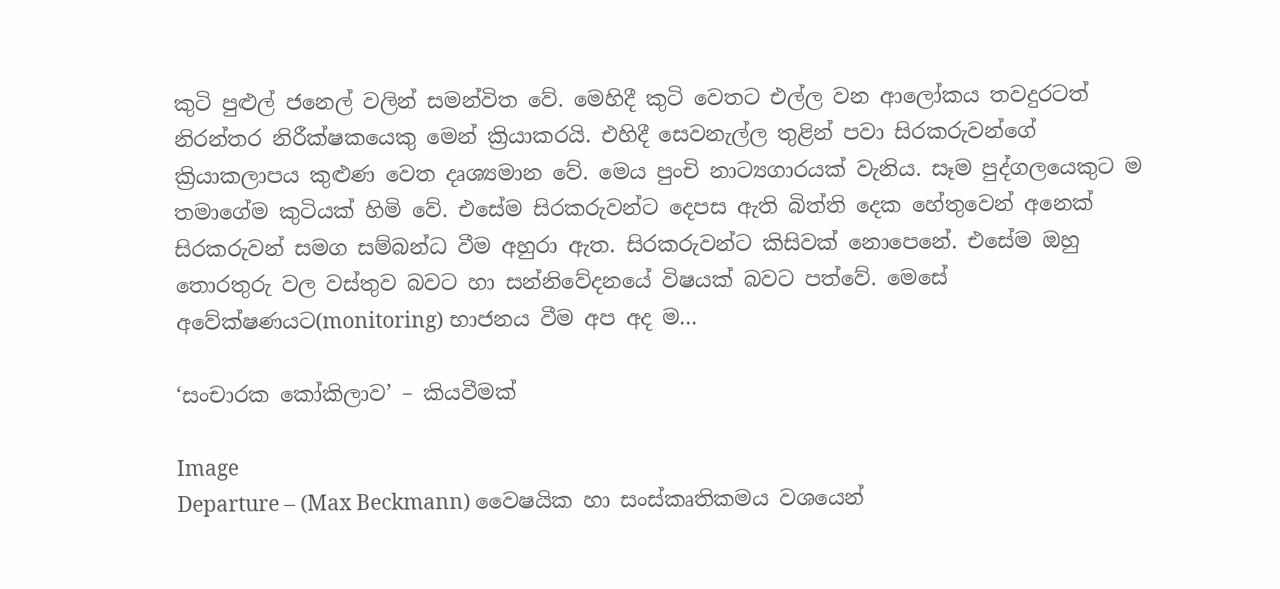කුටි පුළුල් ජනෙල් වලින් සමන්විත වේ. මෙහිදී කුටි වෙතට එල්ල වන ආලෝකය තවදුරටත් නිරන්තර නිරීක්ෂකයෙකු මෙන් ක්‍රියාකරයි. එහිදී සෙවනැල්ල තුළින් පවා සිරකරුවන්ගේ ක්‍රියාකලාපය කුළුණ වෙත දෘශ්‍යමාන වේ. මෙය පුංචි නාට්‍යගාරයක් වැනිය. සෑම පුද්ගලයෙකුට ම තමාගේම කුටියක් හිමි වේ. එසේම සිරකරුවන්ට දෙපස ඇති බිත්ති දෙක හේතුවෙන් අනෙක් සිරකරුවන් සමග සම්බන්ධ වීම අහුරා ඇත. සිරකරුවන්ට කිසිවක් නොපෙනේ. එසේම ඔහු තොරතුරු වල වස්තුව බවට හා සන්නිවේදනයේ විෂයක් බවට පත්වේ. මෙසේ අවේක්ෂණයට(monitoring) භාජනය වීම අප අද ම...

‘සංචාරක කෝකිලාව’ – කියවීමක්

Image
Departure – (Max Beckmann) වෛෂයික හා සංස්කෘතිකමය වශයෙන්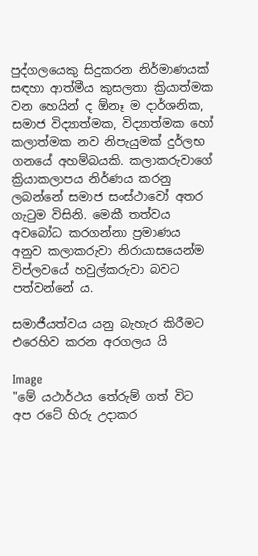පුද්ගලයෙකු සිදුකරන නිර්මාණයක් සඳහා ආත්මීය කුසලතා ක්‍රියාත්මක වන හෙයින් ද ඕනෑ ම දාර්ශනික, සමාජ විද්‍යාත්මක, විද්‍යාත්මක හෝ කලාත්මක නව නිපැයුමක් දුර්ලභ ගනයේ අහම්බයකි. කලාකරුවාගේ ක්‍රියාකලාපය නිර්ණය කරනු ලබන්නේ සමාජ සංස්ථාවෝ අතර ගැටුම විසිනි. මෙකී තත්වය අවබෝධ කරගන්නා ප්‍රමාණය අනුව කලාකරුවා නිරායාසයෙන්ම විප්ලවයේ හවුල්කරුවා බවට පත්වන්නේ ය.

සමාජීයත්වය යනු බැහැර කිරීමට එරෙහිව කරන අරගලය යි

Image
"මේ යථාර්ථය තේරුම් ගත් විට අප රටේ හිරු උදාකර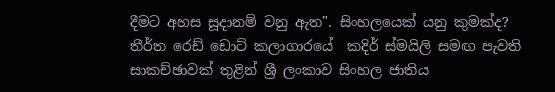දීමට අහස සූදානම් වනු ඇත". සිංහලයෙක් යනු කුමක්ද? තීර්ත රෙඩ් ඩොට් කලාගාරයේ  කදිර් ස්මයිලි සමඟ පැවති සාකච්ඡාවක් තුළින් ශ්‍රී ලංකාව සිංහල ජාතිය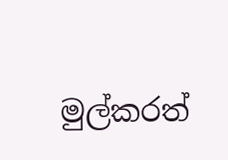මුල්කරත්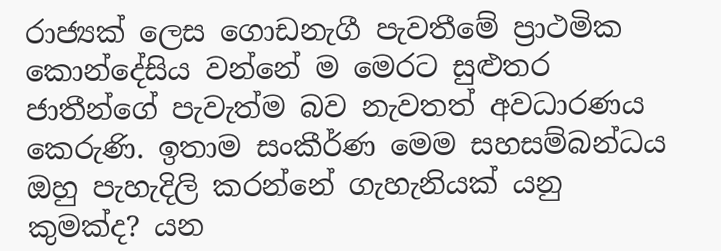රාජ්‍යක් ලෙස ගොඩනැගී පැවතීමේ ප්‍රාථමික කොන්දේසිය වන්නේ ම මෙරට සුළුතර ජාතීන්ගේ පැවැත්ම බව නැවතත් අවධාරණය කෙරුණි. ඉතාම සංකීර්ණ මෙම සහසම්බන්ධය ඔහු පැහැදිලි කරන්නේ ගැහැනියක් යනු කුමක්ද? යන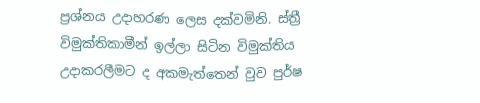ප්‍රශ්නය උදාහරණ ලෙස දක්වමිනි. ස්ත්‍රී විමුක්තිකාමීන් ඉල්ලා සිටින විමුක්තිය උදාකරලීමට ද අකමැත්තෙන් වුව පුර්ෂ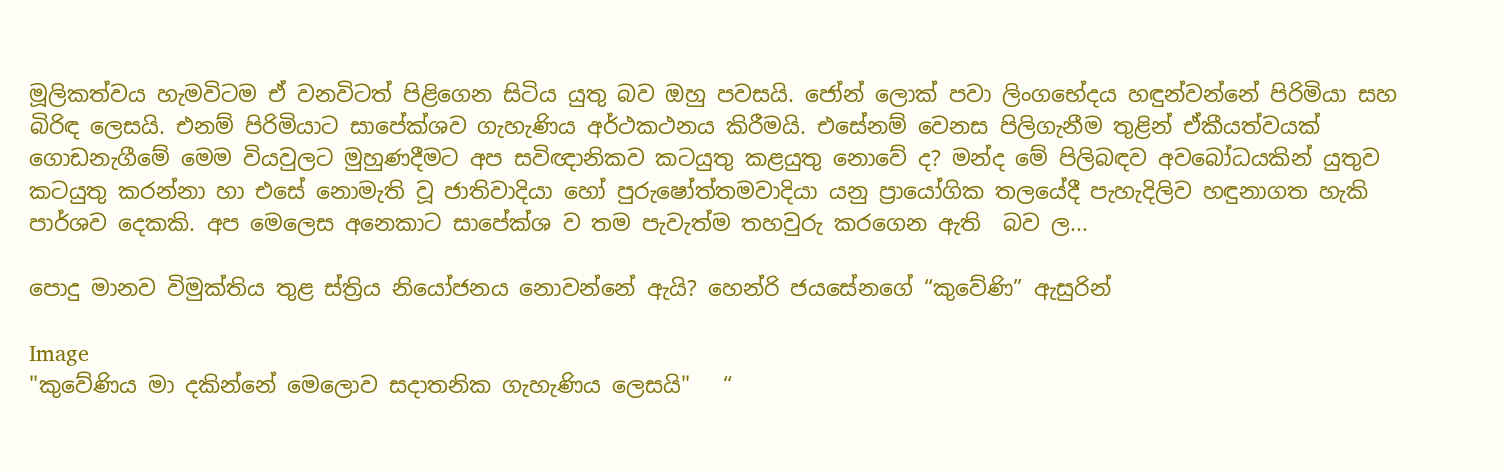මූලිකත්වය හැමවිටම ඒ වනවිටත් පිළිගෙන සිටිය යුතු බව ඔහු පවසයි. ජෝන් ලොක් පවා ලිංගභේදය හඳුන්වන්නේ පිරිමියා සහ බිරිඳ ලෙසයි. එනම් පිරිමියාට සාපේක්ශව ගැහැණිය අර්ථකථනය කිරීමයි. එසේනම් වෙනස පිලිගැනීම තුළින් ඒකීයත්වයක් ගොඩනැගීමේ මෙම වියවුලට මුහුණදීමට අප සවිඥානිකව කටයුතු කළයුතු නොවේ ද? මන්ද මේ පිලිබඳව අවබෝධයකින් යුතුව කටයුතු කරන්නා හා එසේ නොමැති වූ ජාතිවාදියා හෝ පුරුෂෝත්තමවාදියා යනු ප්‍රායෝගික තලයේදී පැහැදිලිව හඳුනාගත හැකි පාර්ශව දෙකකි. අප මෙලෙස අනෙකාට සාපේක්ශ ව තම පැවැත්ම තහවුරු කරගෙන ඇති  බව ල...

පොදු මානව විමුක්තිය තුළ ස්ත්‍රිය නියෝජනය නොවන්නේ ඇයි? හෙන්රි ජයසේනගේ “කුවේණි” ඇසුරින්

Image
"කුවේණිය මා දකින්නේ මෙලොව සදාතනික ගැහැණිය ලෙසයි"   “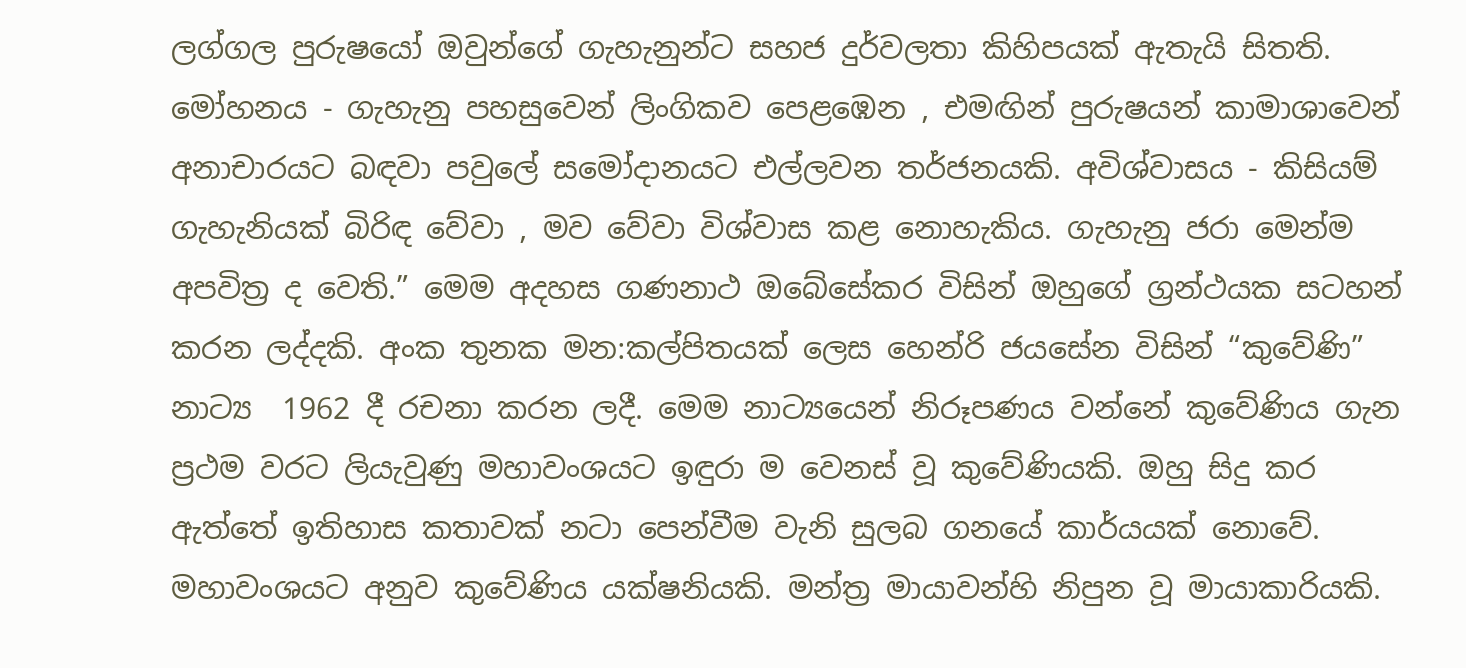ලග්ගල පුරුෂයෝ ඔවුන්ගේ ගැහැනුන්ට සහජ දුර්වලතා කිහිපයක් ඇතැයි සිතති. මෝහනය - ගැහැනු පහසුවෙන් ලිංගිකව පෙළඹෙන , එමඟින් පුරුෂයන් කාමාශාවෙන් අනාචාරයට බඳවා පවුලේ සමෝදානයට එල්ලවන තර්ජනයකි. අවිශ්වාසය - කිසියම් ගැහැනියක් බිරිඳ වේවා , මව වේවා විශ්වාස කළ නොහැකිය. ගැහැනු ජරා මෙන්ම අපවිත්‍ර ද වෙති.” මෙම අදහස ගණනාථ ඔබේසේකර විසින් ඔහුගේ ග්‍රන්ථයක සටහන් කරන ලද්දකි. අංක තුනක මන:කල්පිතයක් ලෙස හෙන්රි ජයසේන විසින් “කුවේණි” නාට්‍ය  1962 දී රචනා කරන ලදී. මෙම නාට්‍යයෙන් නිරූපණය වන්නේ කුවේණිය ගැන ප්‍රථම වරට ලියැවුණු මහාවංශයට ඉඳුරා ම වෙනස් වූ කුවේණියකි. ඔහු සිදු කර ඇත්තේ ඉතිහාස කතාවක් නටා පෙන්වීම වැනි සුලබ ගනයේ කාර්යයක් නොවේ. මහාවංශයට අනුව කුවේණිය යක්ෂනියකි. මන්ත්‍ර මායාවන්හි නිපුන වූ මායාකාරියකි.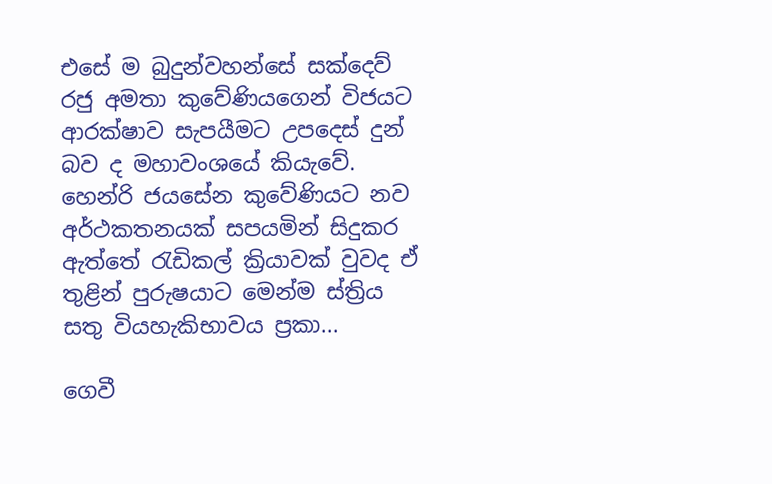එසේ ම බුදුන්වහන්සේ සක්දෙව් රජු අමතා කුවේණියගෙන් විජයට ආරක්ෂාව සැපයීමට උපදෙස් දුන් බව ද මහාවංශයේ කියැවේ. හෙන්රි ජයසේන කුවේණියට නව අර්ථකතනයක් සපයමින් සිදුකර ඇත්තේ රැඩිකල් ක්‍රියාවක් වුවද ඒ තුළින් පුරුෂයාට මෙන්ම ස්ත්‍රිය සතු වියහැකිභාවය ප්‍රකා...

ගෙවී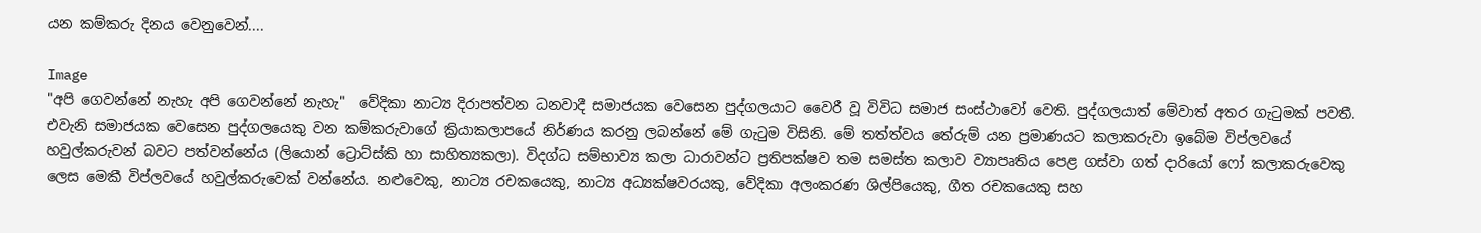යන කම්කරු දිනය වෙනුවෙන්....

Image
"අපි ගෙවන්නේ නැහැ අපි ගෙවන්නේ නැහැ"  වේදිකා නාට්‍ය දිරාපත්වන ධනවාදී සමාජයක වෙසෙන පුද්ගලයාට වෛරී වූ විවිධ සමාජ සංස්ථාවෝ වෙති. පුද්ගලයාත් මේවාත් අතර ගැටුමක් පවතී. එවැනි සමාජයක වෙසෙන පුද්ගලයෙකු වන කම්කරුවාගේ ක්‍රියාකලාපයේ නිර්ණය කරනු ලබන්නේ මේ ගැටුම විසිනි. මේ තත්ත්වය තේරුම් යන ප්‍රමාණයට කලාකරුවා ඉබේම විප්ලවයේ හවුල්කරුවන් බවට පත්වන්නේය (ලියොන් ට්‍රොට්ස්කි හා සාහිත්‍යකලා). විදග්ධ සම්භාව්‍ය කලා ධාරාවන්ට ප්‍රතිපක්ෂව තම සමස්ත කලාව ව්‍යාපෘතිය පෙළ ගස්වා ගත් දාරියෝ ෆෝ කලාකරුවෙකු ලෙස මෙකී විප්ලවයේ හවුල්කරුවෙක් වන්නේය. නළුවෙකු, නාට්‍ය රචකයෙකු, නාට්‍ය අධ්‍යක්ෂවරයකු, වේදිකා අලංකරණ ශිල්පියෙකු, ගීත රචකයෙකු සහ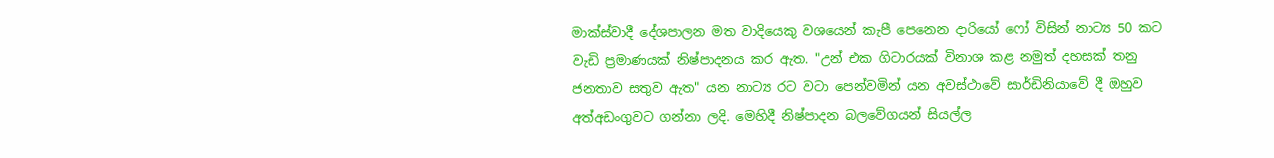මාක්ස්වාදී දේශපාලන මත වාදියෙකු වශයෙන් කැපී පෙනෙන දාරියෝ ෆෝ විසින් නාට්‍ය 50 කට වැඩි ප්‍රමාණයක් නිෂ්පාදනය කර ඇත. "උන් එක ගිටාරයක් විනාශ කළ නමුත් දහසක් තනු ජනතාව සතුව ඇත" යන නාට්‍ය රට වටා පෙන්වමින් යන අවස්ථාවේ සාර්ඩිනියාවේ දී ඔහුව අත්අඩංගුවට ගන්නා ලදි. මෙහිදී නිෂ්පාදන බලවේගයන් සියල්ල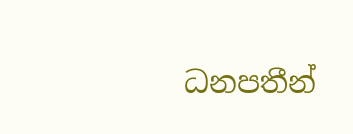ධනපතීන්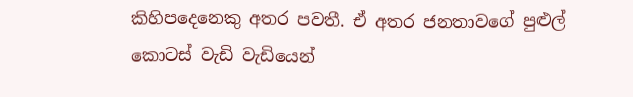කිහිපදෙනෙකු අතර පවතී. ඒ අතර ජනතාවගේ පුළුල් කොටස් වැඩි වැඩියෙන්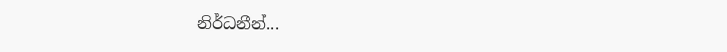නිර්ධනීන්...